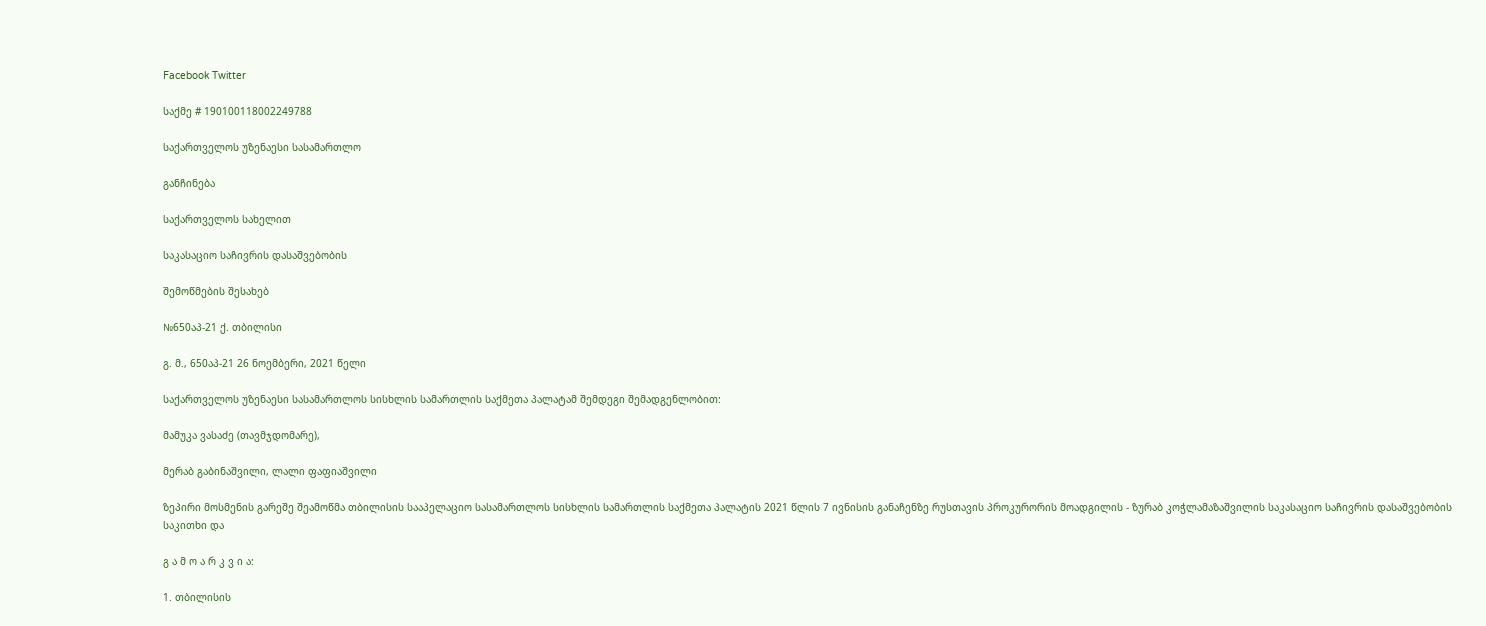Facebook Twitter

საქმე # 190100118002249788

საქართველოს უზენაესი სასამართლო

განჩინება

საქართველოს სახელით

საკასაციო საჩივრის დასაშვებობის

შემოწმების შესახებ

№650აპ-21 ქ. თბილისი

გ. მ., 650აპ-21 26 ნოემბერი, 2021 წელი

საქართველოს უზენაესი სასამართლოს სისხლის სამართლის საქმეთა პალატამ შემდეგი შემადგენლობით:

მამუკა ვასაძე (თავმჯდომარე),

მერაბ გაბინაშვილი, ლალი ფაფიაშვილი

ზეპირი მოსმენის გარეშე შეამოწმა თბილისის სააპელაციო სასამართლოს სისხლის სამართლის საქმეთა პალატის 2021 წლის 7 ივნისის განაჩენზე რუსთავის პროკურორის მოადგილის - ზურაბ კოჭლამაზაშვილის საკასაციო საჩივრის დასაშვებობის საკითხი და

გ ა მ ო ა რ კ ვ ი ა:

1. თბილისის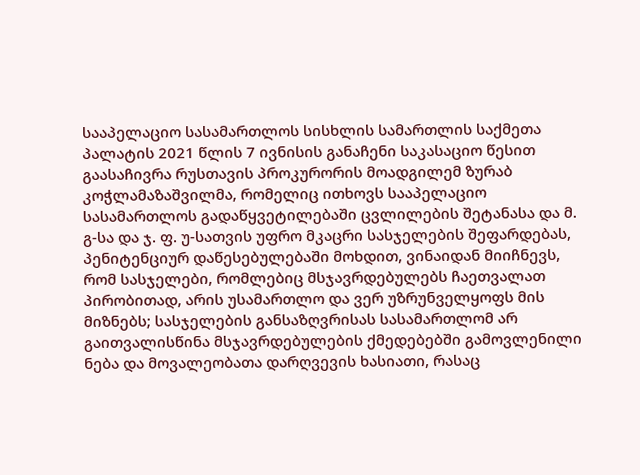სააპელაციო სასამართლოს სისხლის სამართლის საქმეთა პალატის 2021 წლის 7 ივნისის განაჩენი საკასაციო წესით გაასაჩივრა რუსთავის პროკურორის მოადგილემ ზურაბ კოჭლამაზაშვილმა, რომელიც ითხოვს სააპელაციო სასამართლოს გადაწყვეტილებაში ცვლილების შეტანასა და მ. გ-სა და ჯ. ფ. უ-სათვის უფრო მკაცრი სასჯელების შეფარდებას, პენიტენციურ დაწესებულებაში მოხდით, ვინაიდან მიიჩნევს, რომ სასჯელები, რომლებიც მსჯავრდებულებს ჩაეთვალათ პირობითად, არის უსამართლო და ვერ უზრუნველყოფს მის მიზნებს; სასჯელების განსაზღვრისას სასამართლომ არ გაითვალისწინა მსჯავრდებულების ქმედებებში გამოვლენილი ნება და მოვალეობათა დარღვევის ხასიათი, რასაც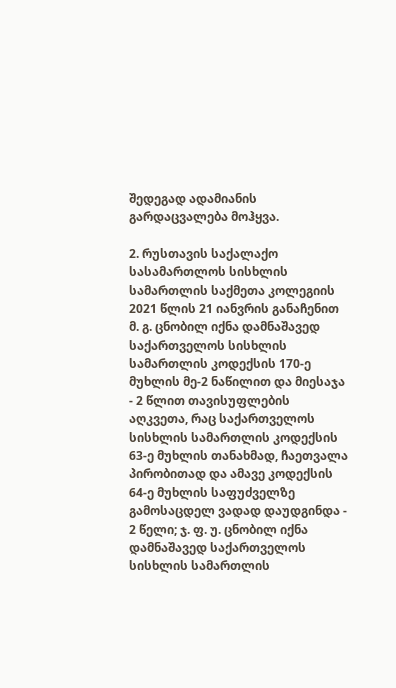შედეგად ადამიანის გარდაცვალება მოჰყვა.

2. რუსთავის საქალაქო სასამართლოს სისხლის სამართლის საქმეთა კოლეგიის 2021 წლის 21 იანვრის განაჩენით მ. გ. ცნობილ იქნა დამნაშავედ საქართველოს სისხლის სამართლის კოდექსის 170-ე მუხლის მე-2 ნაწილით და მიესაჯა - 2 წლით თავისუფლების აღკვეთა, რაც საქართველოს სისხლის სამართლის კოდექსის 63-ე მუხლის თანახმად, ჩაეთვალა პირობითად და ამავე კოდექსის 64-ე მუხლის საფუძველზე გამოსაცდელ ვადად დაუდგინდა - 2 წელი; ჯ. ფ. უ. ცნობილ იქნა დამნაშავედ საქართველოს სისხლის სამართლის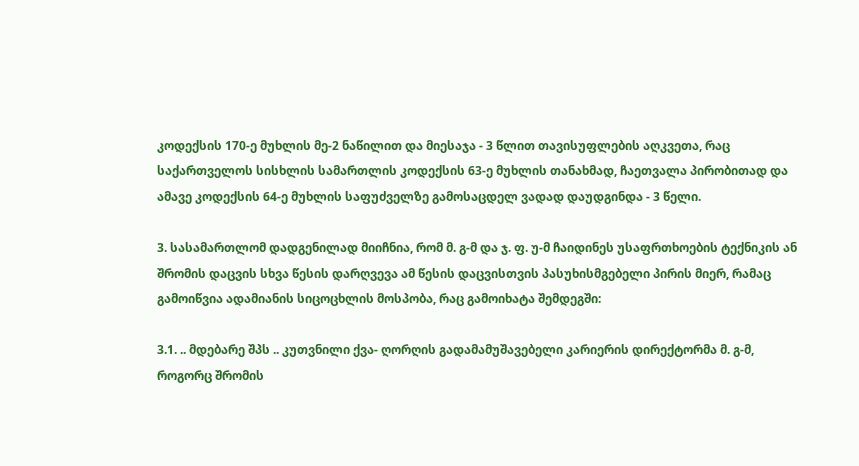კოდექსის 170-ე მუხლის მე-2 ნაწილით და მიესაჯა - 3 წლით თავისუფლების აღკვეთა, რაც საქართველოს სისხლის სამართლის კოდექსის 63-ე მუხლის თანახმად, ჩაეთვალა პირობითად და ამავე კოდექსის 64-ე მუხლის საფუძველზე გამოსაცდელ ვადად დაუდგინდა - 3 წელი.

3. სასამართლომ დადგენილად მიიჩნია, რომ მ. გ-მ და ჯ. ფ. უ-მ ჩაიდინეს უსაფრთხოების ტექნიკის ან შრომის დაცვის სხვა წესის დარღვევა ამ წესის დაცვისთვის პასუხისმგებელი პირის მიერ, რამაც გამოიწვია ადამიანის სიცოცხლის მოსპობა, რაც გამოიხატა შემდეგში:

3.1. .. მდებარე შპს .. კუთვნილი ქვა- ღორღის გადამამუშავებელი კარიერის დირექტორმა მ. გ-მ, როგორც შრომის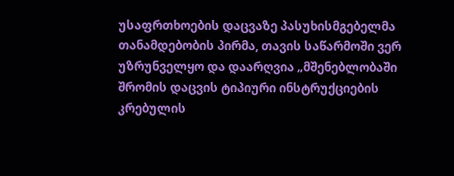უსაფრთხოების დაცვაზე პასუხისმგებელმა თანამდებობის პირმა, თავის საწარმოში ვერ უზრუნველყო და დაარღვია „მშენებლობაში შრომის დაცვის ტიპიური ინსტრუქციების კრებულის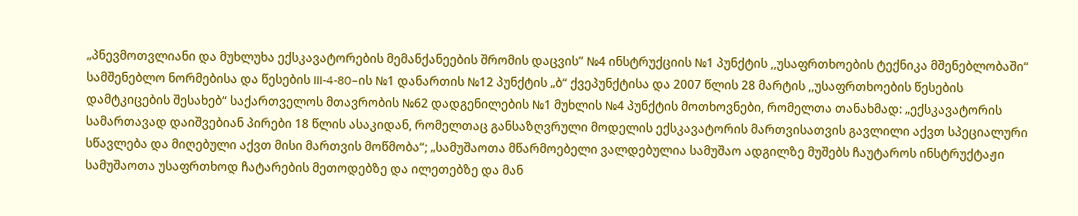„პნევმოთვლიანი და მუხლუხა ექსკავატორების მემანქანეების შრომის დაცვის” №4 ინსტრუქციის №1 პუნქტის ,,უსაფრთხოების ტექნიკა მშენებლობაში“ სამშენებლო ნორმებისა და წესების III-4-80–ის №1 დანართის №12 პუნქტის „ბ“ ქვეპუნქტისა და 2007 წლის 28 მარტის ,,უსაფრთხოების წესების დამტკიცების შესახებ“ საქართველოს მთავრობის №62 დადგენილების №1 მუხლის №4 პუნქტის მოთხოვნები, რომელთა თანახმად: „ექსკავატორის სამართავად დაიშვებიან პირები 18 წლის ასაკიდან, რომელთაც განსაზღვრული მოდელის ექსკავატორის მართვისათვის გავლილი აქვთ სპეციალური სწავლება და მიღებული აქვთ მისი მართვის მოწმობა“; „სამუშაოთა მწარმოებელი ვალდებულია სამუშაო ადგილზე მუშებს ჩაუტაროს ინსტრუქტაჟი სამუშაოთა უსაფრთხოდ ჩატარების მეთოდებზე და ილეთებზე და მან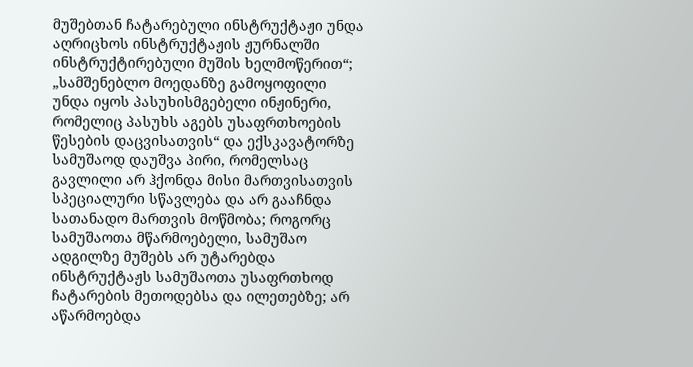მუშებთან ჩატარებული ინსტრუქტაჟი უნდა აღრიცხოს ინსტრუქტაჟის ჟურნალში ინსტრუქტირებული მუშის ხელმოწერით“; „სამშენებლო მოედანზე გამოყოფილი უნდა იყოს პასუხისმგებელი ინჟინერი, რომელიც პასუხს აგებს უსაფრთხოების წესების დაცვისათვის“ და ექსკავატორზე სამუშაოდ დაუშვა პირი, რომელსაც გავლილი არ ჰქონდა მისი მართვისათვის სპეციალური სწავლება და არ გააჩნდა სათანადო მართვის მოწმობა; როგორც სამუშაოთა მწარმოებელი, სამუშაო ადგილზე მუშებს არ უტარებდა ინსტრუქტაჟს სამუშაოთა უსაფრთხოდ ჩატარების მეთოდებსა და ილეთებზე; არ აწარმოებდა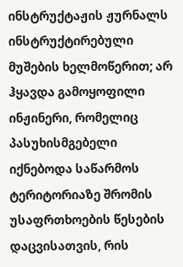ინსტრუქტაჟის ჟურნალს ინსტრუქტირებული მუშების ხელმოწერით; არ ჰყავდა გამოყოფილი ინჟინერი, რომელიც პასუხისმგებელი იქნებოდა საწარმოს ტერიტორიაზე შრომის უსაფრთხოების წესების დაცვისათვის, რის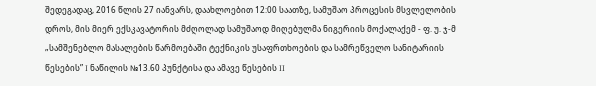შედეგადაც, 2016 წლის 27 იანვარს, დაახლოებით 12:00 საათზე, სამუშაო პროცესის მსვლელობის დროს, მის მიერ ექსკავატორის მძღოლად სამუშაოდ მიღებულმა ნიგერიის მოქალაქემ - ფ. უ. ჯ-მ „სამშენებლო მასალების წარმოებაში ტექნიკის უსაფრთხოების და სამრეწველო სანიტარიის წესების” I ნაწილის №13.60 პუნქტისა და ამავე წესების II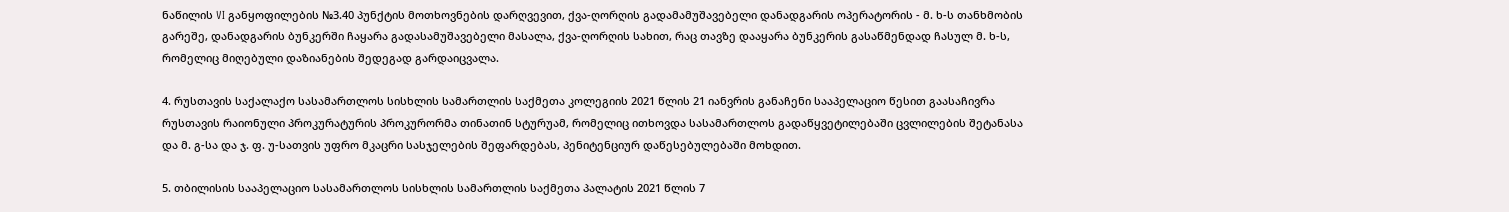ნაწილის VI განყოფილების №3.40 პუნქტის მოთხოვნების დარღვევით, ქვა-ღორღის გადამამუშავებელი დანადგარის ოპერატორის - მ. ხ-ს თანხმობის გარეშე, დანადგარის ბუნკერში ჩაყარა გადასამუშავებელი მასალა, ქვა-ღორღის სახით, რაც თავზე დააყარა ბუნკერის გასაწმენდად ჩასულ მ. ხ-ს, რომელიც მიღებული დაზიანების შედეგად გარდაიცვალა.

4. რუსთავის საქალაქო სასამართლოს სისხლის სამართლის საქმეთა კოლეგიის 2021 წლის 21 იანვრის განაჩენი სააპელაციო წესით გაასაჩივრა რუსთავის რაიონული პროკურატურის პროკურორმა თინათინ სტურუამ, რომელიც ითხოვდა სასამართლოს გადაწყვეტილებაში ცვლილების შეტანასა და მ. გ-სა და ჯ. ფ. უ-სათვის უფრო მკაცრი სასჯელების შეფარდებას, პენიტენციურ დაწესებულებაში მოხდით.

5. თბილისის სააპელაციო სასამართლოს სისხლის სამართლის საქმეთა პალატის 2021 წლის 7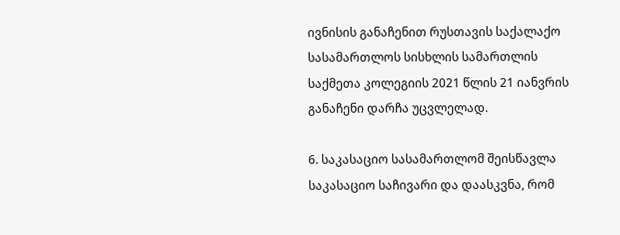ივნისის განაჩენით რუსთავის საქალაქო სასამართლოს სისხლის სამართლის საქმეთა კოლეგიის 2021 წლის 21 იანვრის განაჩენი დარჩა უცვლელად.

6. საკასაციო სასამართლომ შეისწავლა საკასაციო საჩივარი და დაასკვნა, რომ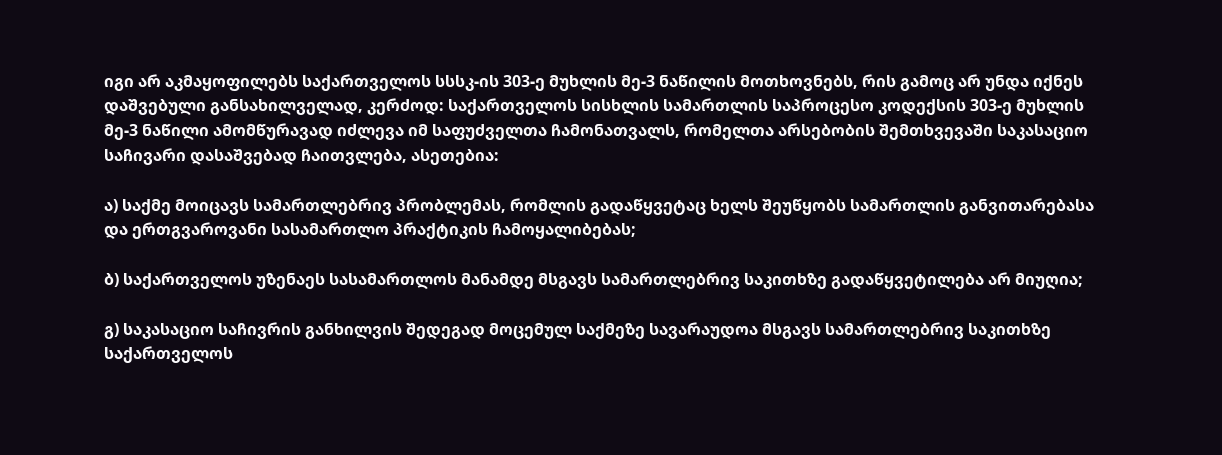იგი არ აკმაყოფილებს საქართველოს სსსკ-ის 303-ე მუხლის მე-3 ნაწილის მოთხოვნებს, რის გამოც არ უნდა იქნეს დაშვებული განსახილველად, კერძოდ: საქართველოს სისხლის სამართლის საპროცესო კოდექსის 303-ე მუხლის მე-3 ნაწილი ამომწურავად იძლევა იმ საფუძველთა ჩამონათვალს, რომელთა არსებობის შემთხვევაში საკასაციო საჩივარი დასაშვებად ჩაითვლება, ასეთებია:

ა) საქმე მოიცავს სამართლებრივ პრობლემას, რომლის გადაწყვეტაც ხელს შეუწყობს სამართლის განვითარებასა და ერთგვაროვანი სასამართლო პრაქტიკის ჩამოყალიბებას;

ბ) საქართველოს უზენაეს სასამართლოს მანამდე მსგავს სამართლებრივ საკითხზე გადაწყვეტილება არ მიუღია;

გ) საკასაციო საჩივრის განხილვის შედეგად მოცემულ საქმეზე სავარაუდოა მსგავს სამართლებრივ საკითხზე საქართველოს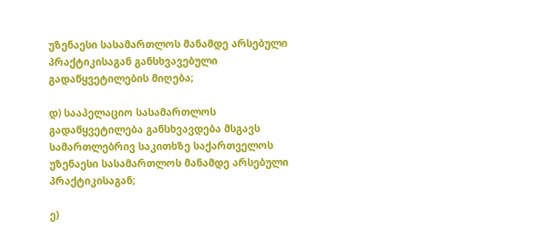უზენაესი სასამართლოს მანამდე არსებული პრაქტიკისაგან განსხვავებული გადაწყვეტილების მიღება;

დ) სააპელაციო სასამართლოს გადაწყვეტილება განსხვავდება მსგავს სამართლებრივ საკითხზე საქართველოს უზენაესი სასამართლოს მანამდე არსებული პრაქტიკისაგან;

ე)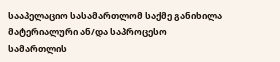სააპელაციო სასამართლომ საქმე განიხილა მატერიალური ან/და საპროცესო სამართლის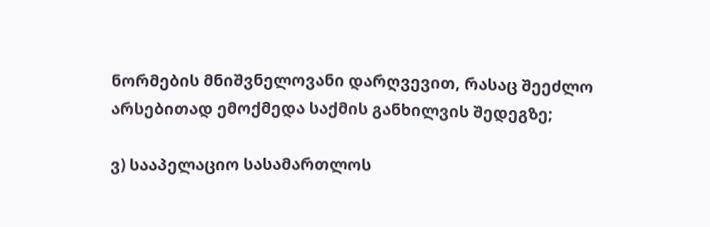ნორმების მნიშვნელოვანი დარღვევით, რასაც შეეძლო არსებითად ემოქმედა საქმის განხილვის შედეგზე;

ვ) სააპელაციო სასამართლოს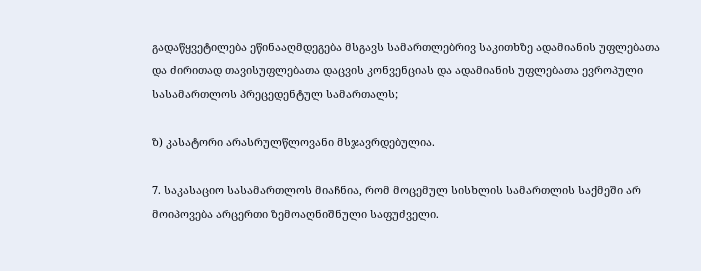გადაწყვეტილება ეწინააღმდეგება მსგავს სამართლებრივ საკითხზე ადამიანის უფლებათა და ძირითად თავისუფლებათა დაცვის კონვენციას და ადამიანის უფლებათა ევროპული სასამართლოს პრეცედენტულ სამართალს;

ზ) კასატორი არასრულწლოვანი მსჯავრდებულია.

7. საკასაციო სასამართლოს მიაჩნია, რომ მოცემულ სისხლის სამართლის საქმეში არ მოიპოვება არცერთი ზემოაღნიშნული საფუძველი.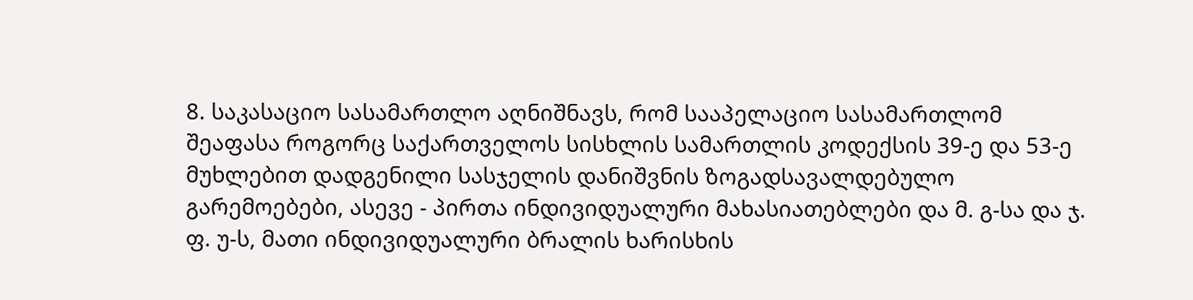8. საკასაციო სასამართლო აღნიშნავს, რომ სააპელაციო სასამართლომ შეაფასა როგორც საქართველოს სისხლის სამართლის კოდექსის 39-ე და 53-ე მუხლებით დადგენილი სასჯელის დანიშვნის ზოგადსავალდებულო გარემოებები, ასევე - პირთა ინდივიდუალური მახასიათებლები და მ. გ-სა და ჯ. ფ. უ-ს, მათი ინდივიდუალური ბრალის ხარისხის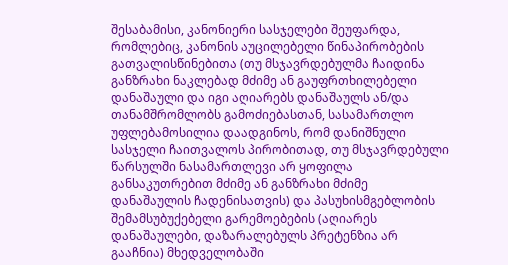შესაბამისი, კანონიერი სასჯელები შეუფარდა, რომლებიც, კანონის აუცილებელი წინაპირობების გათვალისწინებითა (თუ მსჯავრდებულმა ჩაიდინა განზრახი ნაკლებად მძიმე ან გაუფრთხილებელი დანაშაული და იგი აღიარებს დანაშაულს ან/და თანამშრომლობს გამოძიებასთან, სასამართლო უფლებამოსილია დაადგინოს, რომ დანიშნული სასჯელი ჩაითვალოს პირობითად, თუ მსჯავრდებული წარსულში ნასამართლევი არ ყოფილა განსაკუთრებით მძიმე ან განზრახი მძიმე დანაშაულის ჩადენისათვის) და პასუხისმგებლობის შემამსუბუქებელი გარემოებების (აღიარეს დანაშაულები, დაზარალებულს პრეტენზია არ გააჩნია) მხედველობაში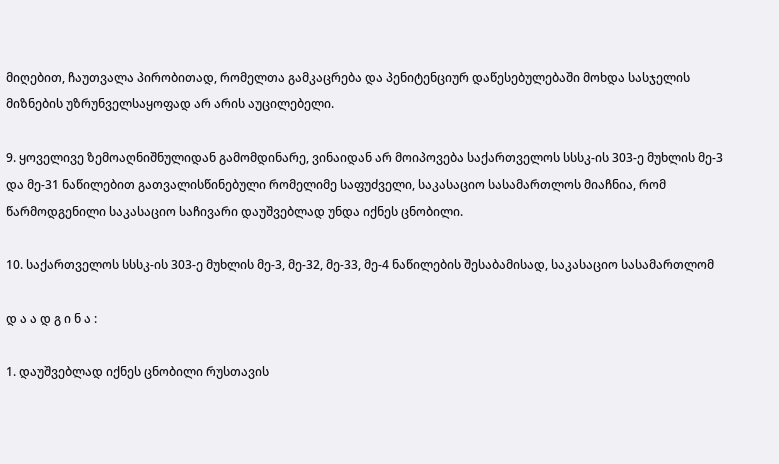მიღებით, ჩაუთვალა პირობითად, რომელთა გამკაცრება და პენიტენციურ დაწესებულებაში მოხდა სასჯელის მიზნების უზრუნველსაყოფად არ არის აუცილებელი.

9. ყოველივე ზემოაღნიშნულიდან გამომდინარე, ვინაიდან არ მოიპოვება საქართველოს სსსკ-ის 303-ე მუხლის მე-3 და მე-31 ნაწილებით გათვალისწინებული რომელიმე საფუძველი, საკასაციო სასამართლოს მიაჩნია, რომ წარმოდგენილი საკასაციო საჩივარი დაუშვებლად უნდა იქნეს ცნობილი.

10. საქართველოს სსსკ-ის 303-ე მუხლის მე-3, მე-32, მე-33, მე-4 ნაწილების შესაბამისად, საკასაციო სასამართლომ

დ ა ა დ გ ი ნ ა :

1. დაუშვებლად იქნეს ცნობილი რუსთავის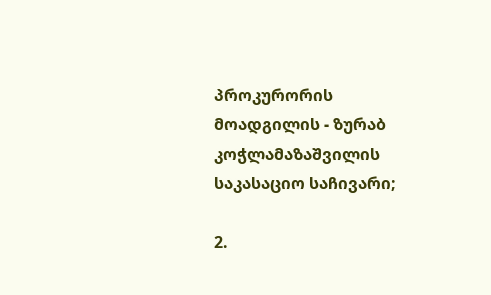პროკურორის მოადგილის - ზურაბ კოჭლამაზაშვილის საკასაციო საჩივარი;

2.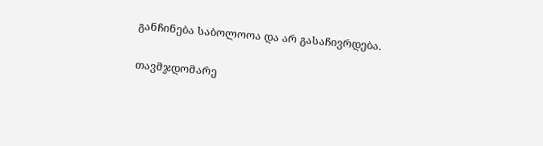განჩინება საბოლოოა და არ გასაჩივრდება.

თავმჯდომარე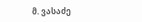მ. ვასაძე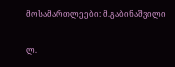მოსამართლეები: მ.გაბინაშვილი

ლ.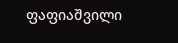ფაფიაშვილი